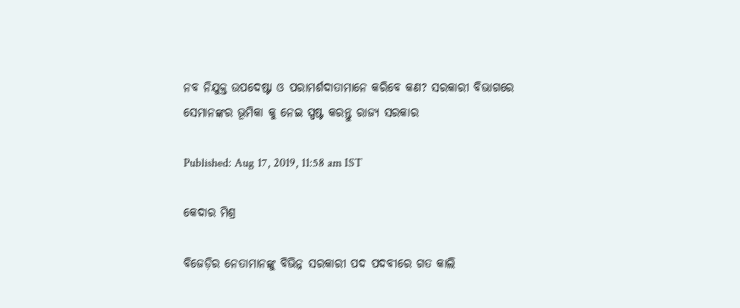ନବ ନିଯୁକ୍ତ ଉପଦେଷ୍ଟା ଓ ପରାମର୍ଶଦାତାମାନେ କରିବେ କଣ? ସରକାରୀ ବିଭାଗରେ ସେମାନଙ୍କର ଭୂମିକା କୁ ନେଇ ସ୍ପଷ୍ଟ କରନ୍ତୁ ରାଜ୍ୟ ସରକାର

Published: Aug 17, 2019, 11:58 am IST

କେଦାର ମିଶ୍ର

ବିଜେଡ଼ିର ନେତାମାନଙ୍କୁ ବିଭିନ୍ନ ସରକାରୀ ପଦ ପଦବୀରେ ଗତ କାଲି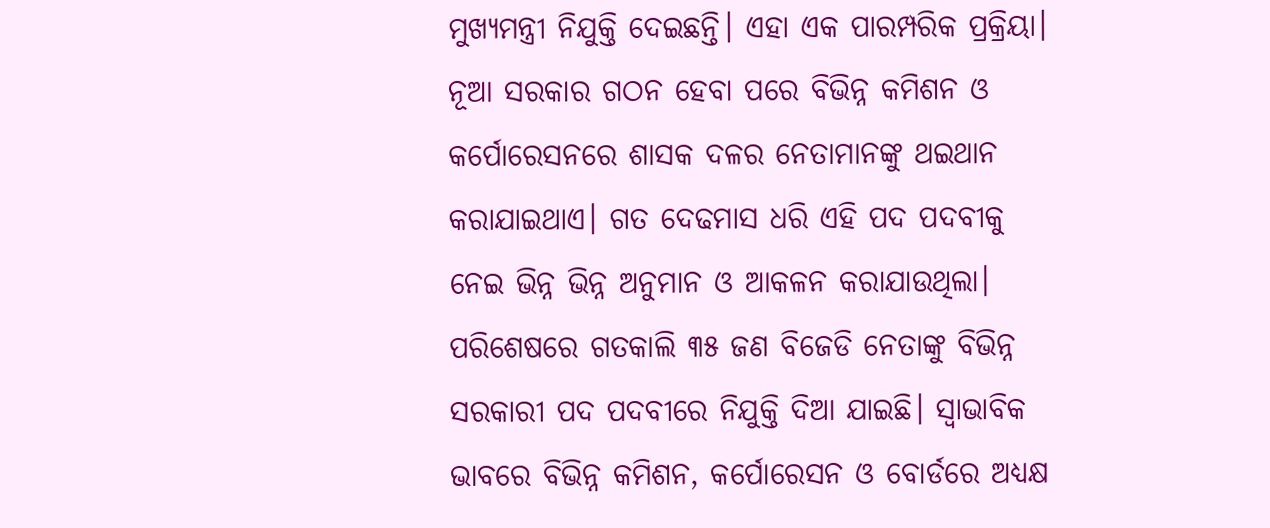ମୁଖ୍ୟମନ୍ତ୍ରୀ ନିଯୁକ୍ତି ଦେଇଛନ୍ତି। ଏହା ଏକ ପାରମ୍ପରିକ ପ୍ରକ୍ରିୟା। ନୂଆ ସରକାର ଗଠନ ହେବା ପରେ ବିଭିନ୍ନ କମିଶନ ଓ କର୍ପୋରେସନରେ ଶାସକ ଦଳର ନେତାମାନଙ୍କୁ ଥଇଥାନ କରାଯାଇଥାଏ। ଗତ ଦେଢମାସ ଧରି ଏହି ପଦ ପଦବୀକୁ ନେଇ ଭିନ୍ନ ଭିନ୍ନ ଅନୁମାନ ଓ ଆକଳନ କରାଯାଉଥିଲା। ପରିଶେଷରେ ଗତକାଲି ୩୫ ଜଣ ବିଜେଡି ନେତାଙ୍କୁ ବିଭିନ୍ନ ସରକାରୀ ପଦ ପଦବୀରେ ନିଯୁକ୍ତି ଦିଆ ଯାଇଛି। ସ୍ଵାଭାବିକ ଭାବରେ ବିଭିନ୍ନ କମିଶନ, କର୍ପୋରେସନ ଓ ବୋର୍ଡରେ ଅଧ୍ୟକ୍ଷ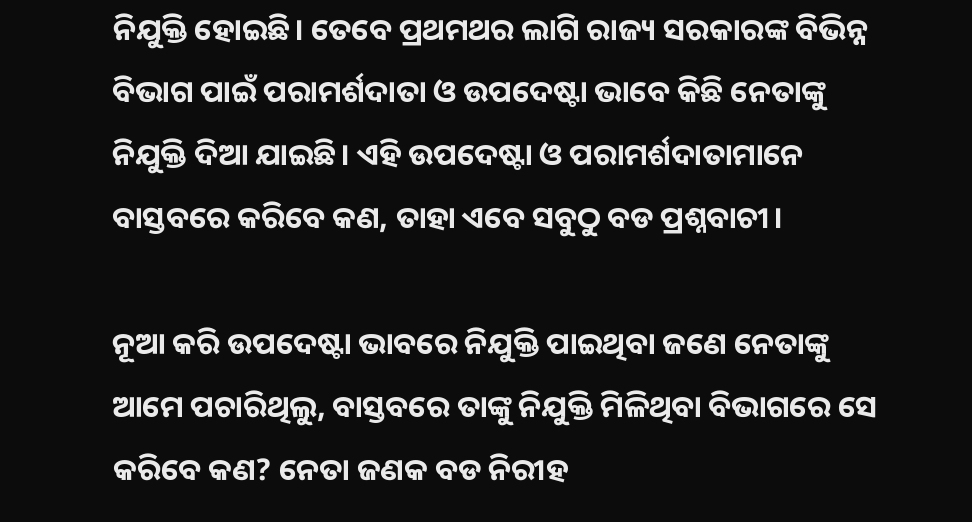ନିଯୁକ୍ତି ହୋଇଛି। ତେବେ ପ୍ରଥମଥର ଲାଗି ରାଜ୍ୟ ସରକାରଙ୍କ ବିଭିନ୍ନ ବିଭାଗ ପାଇଁ ପରାମର୍ଶଦାତା ଓ ଉପଦେଷ୍ଟା ଭାବେ କିଛି ନେତାଙ୍କୁ ନିଯୁକ୍ତି ଦିଆ ଯାଇଛି। ଏହି ଉପଦେଷ୍ଟା ଓ ପରାମର୍ଶଦାତାମାନେ ବାସ୍ତବରେ କରିବେ କଣ, ତାହା ଏବେ ସବୁଠୁ ବଡ ପ୍ରଶ୍ନବାଚୀ।

ନୂଆ କରି ଉପଦେଷ୍ଟା ଭାବରେ ନିଯୁକ୍ତି ପାଇଥିବା ଜଣେ ନେତାଙ୍କୁ ଆମେ ପଚାରିଥିଲୁ, ବାସ୍ତବରେ ତାଙ୍କୁ ନିଯୁକ୍ତି ମିଳିଥିବା ବିଭାଗରେ ସେ କରିବେ କଣ? ନେତା ଜଣକ ବଡ ନିରୀହ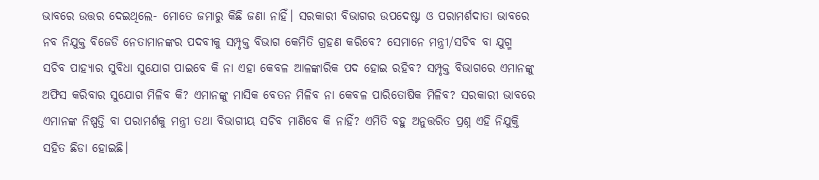ଭାବରେ ଉତ୍ତର ଦେଇଥିଲେ- ମୋତେ ଜମାରୁ କିଛି ଜଣା ନାହିଁ। ସରକାରୀ ବିଭାଗର ଉପଦେଷ୍ଟା ଓ ପରାମର୍ଶଦାତା ଭାବରେ ନବ ନିଯୁକ୍ତ ବିଜେଡି ନେତାମାନଙ୍କର ପଦବୀକୁ ସମ୍ପୃକ୍ତ ବିଭାଗ କେମିତି ଗ୍ରହଣ କରିବେ? ସେମାନେ ମନ୍ତ୍ରୀ/ସଚିବ ବା ଯୁଗ୍ମ ସଚିବ ପାହ୍ୟାର ସୁବିଧା ସୁଯୋଗ ପାଇବେ କି ନା ଏହା କେବଳ ଆଳଙ୍କାରିକ ପଦ ହୋଇ ରହିବ? ସମ୍ପୃକ୍ତ ବିଭାଗରେ ଏମାନଙ୍କୁ ଅଫିସ କରିବାର ସୁଯୋଗ ମିଳିବ କି? ଏମାନଙ୍କୁ ମାସିକ ବେତନ ମିଳିବ ନା କେବଳ ପାରିତୋଷିକ ମିଳିବ? ସରକାରୀ ଭାବରେ ଏମାନଙ୍କ ନିଷ୍ପତ୍ତି ବା ପରାମର୍ଶକୁ ମନ୍ତ୍ରୀ ତଥା ବିଭାଗୀୟ ସଚିବ ମାଣିବେ କି ନାହିଁ? ଏମିତି ବହୁ ଅନୁତ୍ତରିତ ପ୍ରଶ୍ନ ଏହି ନିଯୁକ୍ତି ସହିତ ଛିଡା ହୋଇଛି।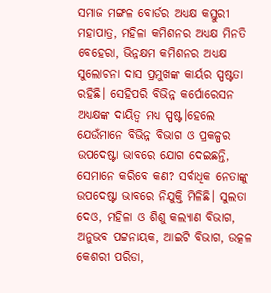ସମାଜ ମଙ୍ଗଳ ବୋର୍ଡର ଅଧ୍ୟକ୍ଷ କସ୍ତୁରୀ ମହାପାତ୍ର, ମହିଳା କମିଶନର ଅଧ୍ୟକ୍ଷ ମିନତି ବେହେରା, ଭିନ୍ନକ୍ଷମ କମିଶନର ଅଧ୍ୟକ୍ଷ ସୁଲୋଚନା ଦାସ ପ୍ରମୁଖଙ୍କ କାର୍ୟର ସ୍ପଷ୍ଟତା ରହିଛି। ସେହିପରି ବିଭିନ୍ନ କର୍ପୋରେସନ ଅଧ୍ୟକ୍ଷଙ୍କ ଦାୟିତ୍ଵ ମଧ୍ୟ ସ୍ପଷ୍ଟ।ହେଲେ ଯେଉଁମାନେ ବିଭିନ୍ନ ବିଭାଗ ଓ ପ୍ରକଳ୍ପର ଉପଦେଷ୍ଟା ଭାବରେ ଯୋଗ ଦେଇଛନ୍ତି, ସେମାନେ କରିବେ କଣ? ସର୍ବାଧିକ ନେତାଙ୍କୁ ଉପଦେଷ୍ଟା ଭାବରେ ନିଯୁକ୍ତି ମିଳିଛି। ସୁଲତା ଦେଓ, ମହିଳା ଓ ଶିଶୁ କଲ୍ୟାଣ ବିଭାଗ, ଅନୁଭବ ପଟ୍ଟନାୟକ, ଆଇଟି ବିଭାଗ, ଉତ୍କଳ କେଶରୀ ପରିଡା,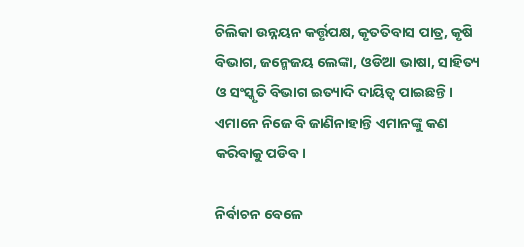ଚିଲିକା ଉନ୍ନୟନ କର୍ତ୍ତୃପକ୍ଷ, କୃତତିବାସ ପାତ୍ର, କୃଷି ବିଭାଗ, ଜନ୍ମେଜୟ ଲେଙ୍କା, ଓଡିଆ ଭାଷା, ସାହିତ୍ୟ ଓ ସଂସ୍କୃତି ବିଭାଗ ଇତ୍ୟାଦି ଦାୟିତ୍ଵ ପାଇଛନ୍ତି। ଏମାନେ ନିଜେ ବି ଜାଣିନାହାନ୍ତି ଏମାନଙ୍କୁ କଣ କରିବାକୁ ପଡିବ।

ନିର୍ବାଚନ ବେଳେ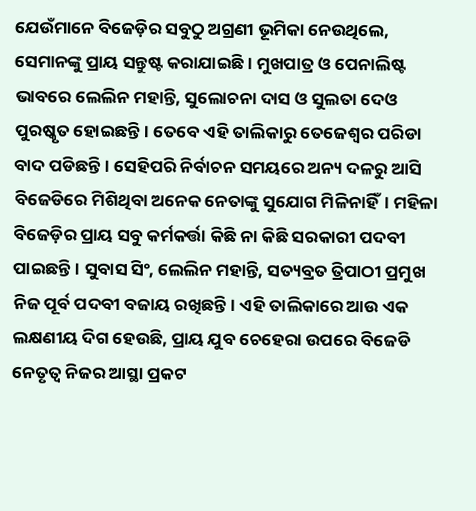ଯେଉଁମାନେ ବିଜେଡ଼ିର ସବୁଠୁ ଅଗ୍ରଣୀ ଭୂମିକା ନେଉଥିଲେ, ସେମାନଙ୍କୁ ପ୍ରାୟ ସନ୍ତୁଷ୍ଟ କରାଯାଇଛି। ମୁଖପାତ୍ର ଓ ପେନାଲିଷ୍ଟ ଭାବରେ ଲେଲିନ ମହାନ୍ତି, ସୁଲୋଚନା ଦାସ ଓ ସୁଲତା ଦେଓ ପୁରଷ୍କୃତ ହୋଇଛନ୍ତି। ତେବେ ଏହି ତାଲିକାରୁ ତେଜେଶ୍ଵର ପରିଡା ବାଦ ପଡିଛନ୍ତି। ସେହିପରି ନିର୍ବାଚନ ସମୟରେ ଅନ୍ୟ ଦଳରୁ ଆସି ବିଜେଡିରେ ମିଶିଥିବା ଅନେକ ନେତାଙ୍କୁ ସୁଯୋଗ ମିଳିନାହିଁ। ମହିଳା ବିଜେଡ଼ିର ପ୍ରାୟ ସବୁ କର୍ମକର୍ତ୍ତା କିଛି ନା କିଛି ସରକାରୀ ପଦବୀ ପାଇଛନ୍ତି। ସୁବାସ ସିଂ, ଲେଲିନ ମହାନ୍ତି, ସତ୍ୟବ୍ରତ ତ୍ରିପାଠୀ ପ୍ରମୁଖ ନିଜ ପୂର୍ବ ପଦବୀ ବଜାୟ ରଖିଛନ୍ତି। ଏହି ତାଲିକାରେ ଆଉ ଏକ ଲକ୍ଷଣୀୟ ଦିଗ ହେଉଛି, ପ୍ରାୟ ଯୁବ ଚେହେରା ଉପରେ ବିଜେଡି ନେତୃତ୍ଵ ନିଜର ଆସ୍ଥା ପ୍ରକଟ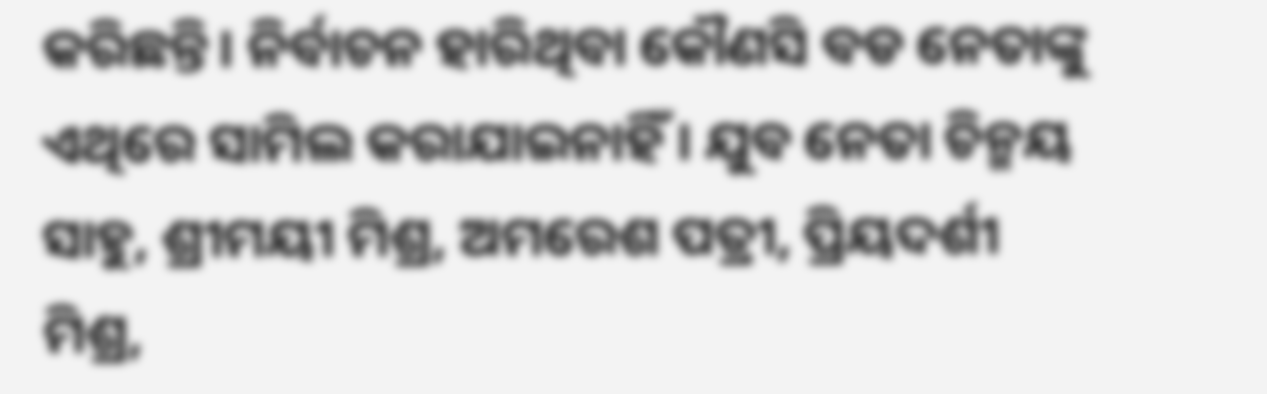କରିଛନ୍ତି। ନିର୍ବାଚନ ହାରିଥିବା କୌଣସି ବଡ ନେତାଙ୍କୁ ଏଥିରେ ସାମିଲ କରାଯାଇନାହିଁ । ଯୁବ ନେତା ଚିନ୍ମୟ ସାହୁ, ଶ୍ରୀମୟୀ ମିଶ୍ର, ଅମରେଶ ପତ୍ରୀ, ପ୍ରିୟଦର୍ଶୀ ମିଶ୍ର,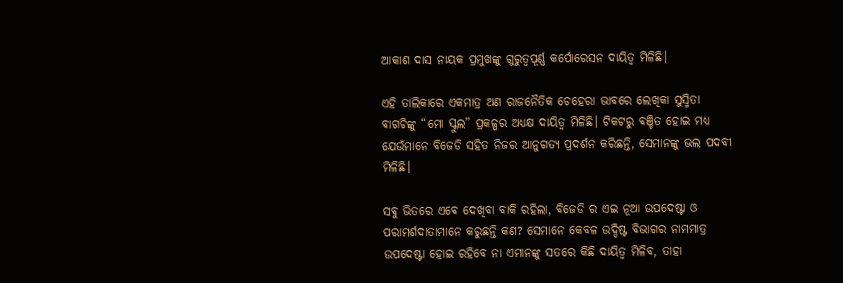ଆକାଶ ଦାସ ନାୟକ ପ୍ରମୁଖଙ୍କୁ ଗୁରୁତ୍ୱପୂର୍ଣ୍ଣ କର୍ପୋରେସନ ଦାୟିତ୍ଵ ମିଳିଛି।

ଏହି ତାଲିକାରେ ଏକମାତ୍ର ଅଣ ରାଜନୈତିକ ଚେହେରା ଭାବରେ ଲେଖିକା ସୁସ୍ମିତା ବାଗଚିଙ୍କୁ “ମୋ ସ୍କୁଲ” ପ୍ରକଳ୍ପର ଅଧ୍ୟକ୍ଷ ଦାୟିତ୍ଵ ମିଳିଛି। ଟିକଟରୁ ବଞ୍ଚିତ ହୋଇ ମଧ୍ୟ ଯେଉଁମାନେ ବିଜେଡି ସହିତ ନିଜର ଆନୁଗତ୍ୟ ପ୍ରଦର୍ଶନ କରିଛନ୍ତି, ସେମାନଙ୍କୁ ଭଲ ପଦବୀ ମିଳିଛି।

ସବୁ ଭିତରେ ଏବେ ଦେଖିବା ବାକି ରହିଲା, ବିଜେଡି ର ଏଇ ନୂଆ ଉପଦେଷ୍ଟା ଓ ପରାମର୍ଶଦାତାମାନେ କରୁଛନ୍ତି କଣ? ସେମାନେ କେବଳ ଉଦ୍ଦିଷ୍ଟ ବିଭାଗର ନାମମାତ୍ର ଉପଦେଷ୍ଟା ହୋଇ ରହିବେ ନା ଏମାନଙ୍କୁ ସତରେ କିଛି ଦାୟିତ୍ଵ ମିଳିବ, ତାହା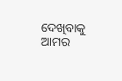ଦେଖିବାକୁ ଆମର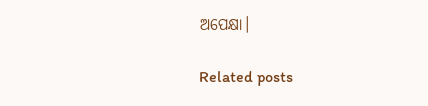ଅପେକ୍ଷା।

Related posts